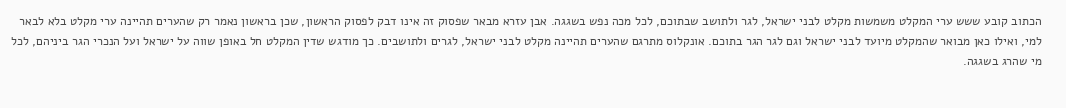הכתוב קובע ששש ערי המקלט משמשות מקלט לבני ישראל, לגר ולתושב שבתוכם, לכל מכה נפש בשגגה. אבן עזרא מבאר שפסוק זה אינו דבק לפסוק הראשון, שכן בראשון נאמר רק שהערים תהיינה ערי מקלט בלא לבאר למי, ואילו כאן מבואר שהמקלט מיועד לבני ישראל וגם לגר הגר בתוכם. אונקלוס מתרגם שהערים תהיינה מקלט לבני ישראל, לגרים ולתושבים. כך מודגש שדין המקלט חל באופן שווה על ישראל ועל הנכרי הגר ביניהם, לכל מי שהרג בשגגה.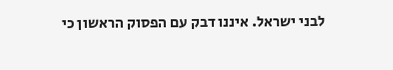לבני ישראל. איננו דבק עם הפסוק הראשון כי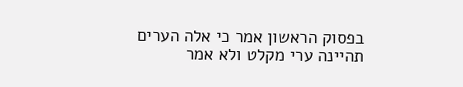בפסוק הראשון אמר כי אלה הערים תהיינה ערי מקלט ולא אמר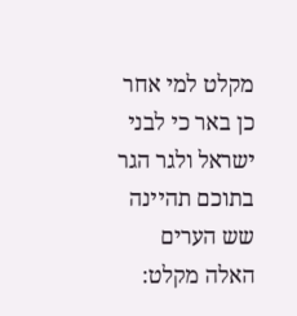מקלט למי אחר כן באר כי לבני ישראל ולגר הגר בתוכם תהיינה שש הערים האלה מקלט: